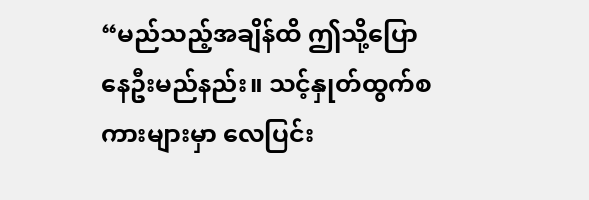“မည်သည့်အချိန်ထိ ဤသို့ပြောနေဦးမည်နည်း။ သင့်နှုတ်ထွက်စကားများမှာ လေပြင်း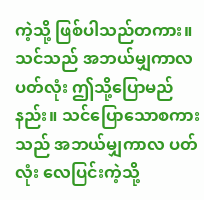ကဲ့သို့ ဖြစ်ပါသည်တကား။
သင်သည် အဘယ်မျှကာလပတ်လုံး ဤသို့ပြောမည်နည်း။ သင်ပြောသောစကားသည် အဘယ်မျှကာလ ပတ်လုံး လေပြင်းကဲ့သို့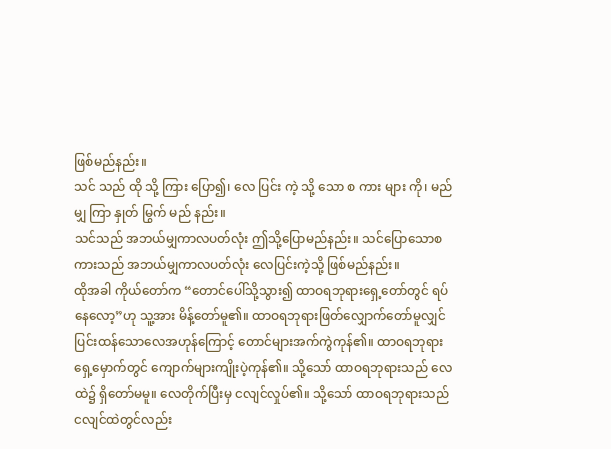ဖြစ်မည်နည်း။
သင် သည် ထို သို့ ကြား ပြော၍၊ လေ ပြင်း ကဲ့ သို့ သော စ ကား များ ကို၊ မည် မျှ ကြာ နှုတ် မြွက် မည် နည်း။
သင်သည် အဘယ်မျှကာလပတ်လုံး ဤသို့ပြောမည်နည်း။ သင်ပြောသောစကားသည် အဘယ်မျှကာလပတ်လုံး လေပြင်းကဲ့သို့ ဖြစ်မည်နည်း။
ထိုအခါ ကိုယ်တော်က “တောင်ပေါ်သို့သွား၍ ထာဝရဘုရားရှေ့တော်တွင် ရပ်နေလော့”ဟု သူ့အား မိန့်တော်မူ၏။ ထာဝရဘုရားဖြတ်လျှောက်တော်မူလျှင် ပြင်းထန်သောလေအဟုန်ကြောင့် တောင်များအက်ကွဲကုန်၏။ ထာဝရဘုရားရှေ့မှောက်တွင် ကျောက်များကျိုးပဲ့ကုန်၏။ သို့သော် ထာဝရဘုရားသည် လေထဲ၌ ရှိတော်မမူ။ လေတိုက်ပြီးမှ ငလျင်လှုပ်၏။ သို့သော် ထာဝရဘုရားသည် ငလျင်ထဲတွင်လည်း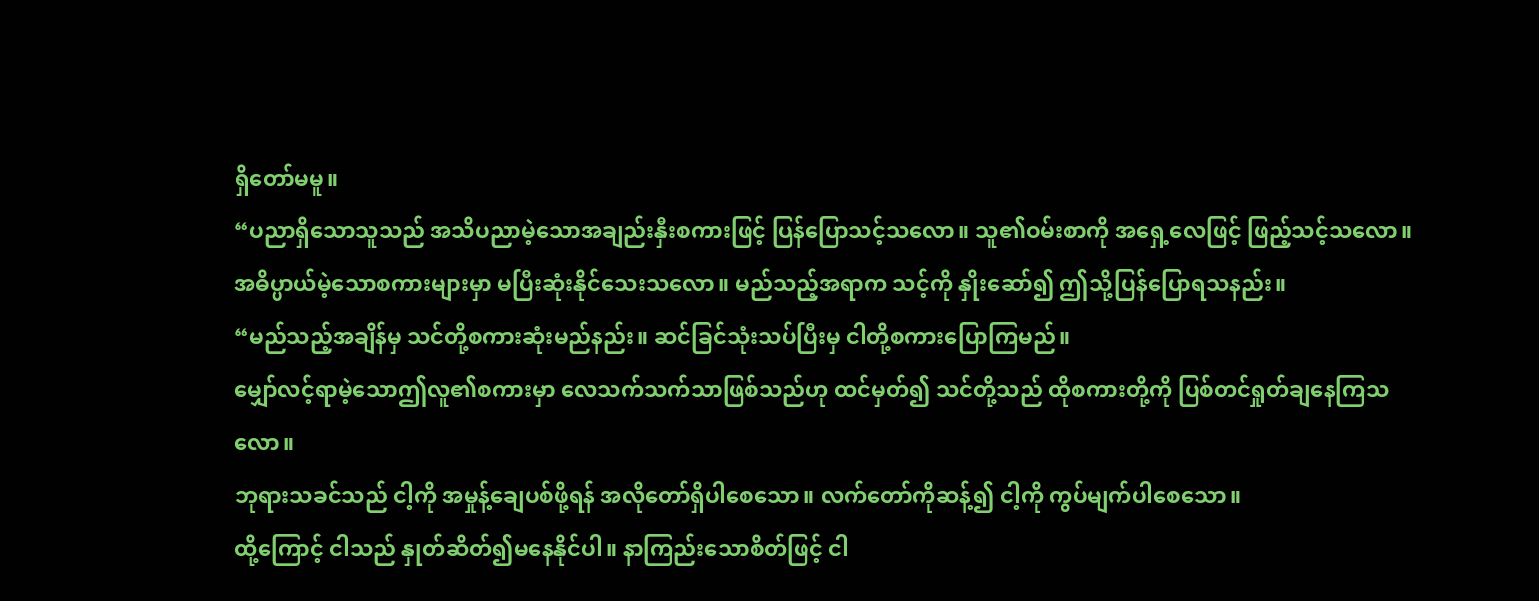ရှိတော်မမူ။
“ပညာရှိသောသူသည် အသိပညာမဲ့သောအချည်းနှီးစကားဖြင့် ပြန်ပြောသင့်သလော။ သူ၏ဝမ်းစာကို အရှေ့လေဖြင့် ဖြည့်သင့်သလော။
အဓိပ္ပာယ်မဲ့သောစကားများမှာ မပြီးဆုံးနိုင်သေးသလော။ မည်သည့်အရာက သင့်ကို နှိုးဆော်၍ ဤသို့ပြန်ပြောရသနည်း။
“မည်သည့်အချိန်မှ သင်တို့စကားဆုံးမည်နည်း။ ဆင်ခြင်သုံးသပ်ပြီးမှ ငါတို့စကားပြောကြမည်။
မျှော်လင့်ရာမဲ့သောဤလူ၏စကားမှာ လေသက်သက်သာဖြစ်သည်ဟု ထင်မှတ်၍ သင်တို့သည် ထိုစကားတို့ကို ပြစ်တင်ရှုတ်ချနေကြသလော။
ဘုရားသခင်သည် ငါ့ကို အမှုန့်ချေပစ်ဖို့ရန် အလိုတော်ရှိပါစေသော။ လက်တော်ကိုဆန့်၍ ငါ့ကို ကွပ်မျက်ပါစေသော။
ထို့ကြောင့် ငါသည် နှုတ်ဆိတ်၍မနေနိုင်ပါ။ နာကြည်းသောစိတ်ဖြင့် ငါ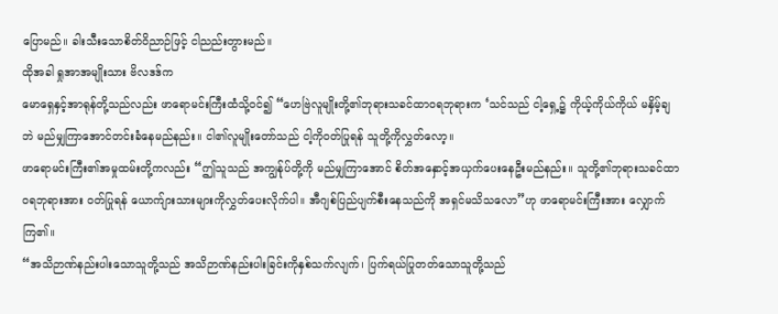ပြောမည်။ ခါးသီးသောစိတ်ဝိညာဉ်ဖြင့် ငါညည်းတွားမည်။
ထိုအခါ ရှုအာအမျိုးသား ဗိလဒဒ်က
မောရှေနှင့်အာရုန်တို့သည်လည်း ဖာရောမင်းကြီးထံသို့ဝင်၍ “ဟေဗြဲလူမျိုးတို့၏ဘုရားသခင်ထာဝရဘုရားက ‘သင်သည် ငါ့ရှေ့၌ ကိုယ့်ကိုယ်ကိုယ် မနှိမ့်ချဘဲ မည်မျှကြာအောင်တင်းခံနေမည်နည်း။ ငါ၏လူမျိုးတော်သည် ငါ့ကိုဝတ်ပြုရန် သူတို့ကိုလွှတ်လော့။
ဖာရောမင်းကြီး၏အမှုထမ်းတို့ကလည်း “ဤသူသည် အကျွန်ုပ်တို့ကို မည်မျှကြာအောင် စိတ်အနှောင့်အယှက်ပေးနေဦးမည်နည်း။ သူတို့၏ဘုရားသခင်ထာဝရဘုရားအား ဝတ်ပြုရန် ယောက်ျားသားများကိုလွှတ်ပေးလိုက်ပါ။ အီဂျစ်ပြည်ပျက်စီးနေသည်ကို အရှင်မသိသလော”ဟု ဖာရောမင်းကြီးအား လျှောက်ကြ၏။
“အသိဉာဏ်နည်းပါးသောသူတို့သည် အသိဉာဏ်နည်းပါးခြင်းကိုနှစ်သက်လျက်၊ ပြက်ရယ်ပြုတတ်သောသူတို့သည်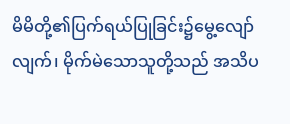မိမိတို့၏ပြက်ရယ်ပြုခြင်း၌မွေ့လျော်လျက်၊ မိုက်မဲသောသူတို့သည် အသိပ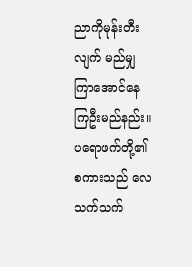ညာကိုမုန်းတီးလျက် မည်မျှကြာအောင်နေကြဦးမည်နည်း။
ပရောဖက်တို့၏စကားသည် လေသက်သက်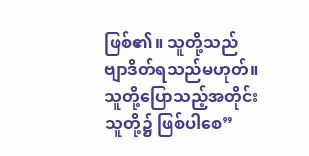ဖြစ်၏။ သူတို့သည် ဗျာဒိတ်ရသည်မဟုတ်။ သူတို့ပြောသည့်အတိုင်း သူတို့၌ ဖြစ်ပါစေ”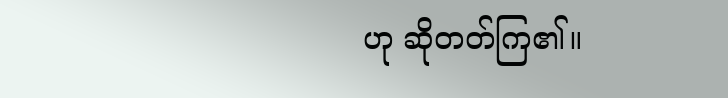ဟု ဆိုတတ်ကြ၏။